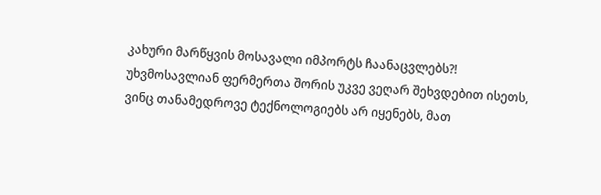კახური მარწყვის მოსავალი იმპორტს ჩაანაცვლებს?!
უხვმოსავლიან ფერმერთა შორის უკვე ვეღარ შეხვდებით ისეთს, ვინც თანამედროვე ტექნოლოგიებს არ იყენებს, მათ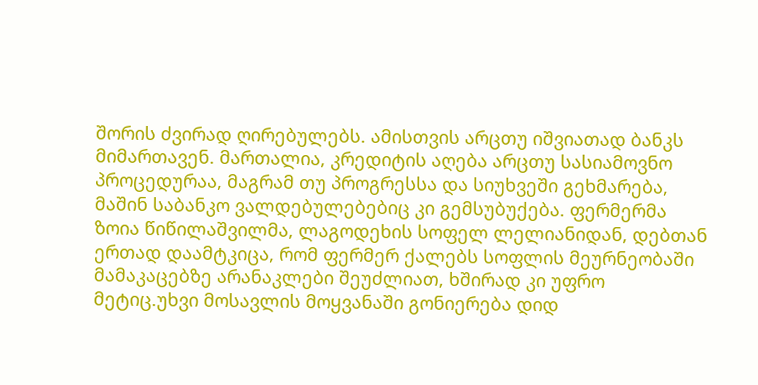შორის ძვირად ღირებულებს. ამისთვის არცთუ იშვიათად ბანკს მიმართავენ. მართალია, კრედიტის აღება არცთუ სასიამოვნო პროცედურაა, მაგრამ თუ პროგრესსა და სიუხვეში გეხმარება, მაშინ საბანკო ვალდებულებებიც კი გემსუბუქება. ფერმერმა ზოია წიწილაშვილმა, ლაგოდეხის სოფელ ლელიანიდან, დებთან ერთად დაამტკიცა, რომ ფერმერ ქალებს სოფლის მეურნეობაში მამაკაცებზე არანაკლები შეუძლიათ, ხშირად კი უფრო მეტიც.უხვი მოსავლის მოყვანაში გონიერება დიდ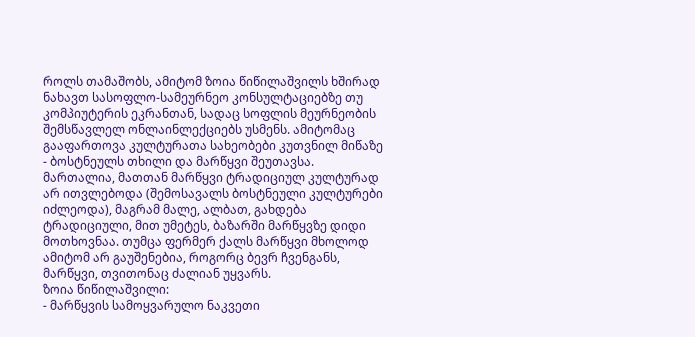როლს თამაშობს, ამიტომ ზოია წიწილაშვილს ხშირად ნახავთ სასოფლო-სამეურნეო კონსულტაციებზე თუ კომპიუტერის ეკრანთან, სადაც სოფლის მეურნეობის შემსწავლელ ონლაინლექციებს უსმენს. ამიტომაც გააფართოვა კულტურათა სახეობები კუთვნილ მიწაზე - ბოსტნეულს თხილი და მარწყვი შეუთავსა. მართალია, მათთან მარწყვი ტრადიციულ კულტურად არ ითვლებოდა (შემოსავალს ბოსტნეული კულტურები იძლეოდა), მაგრამ მალე, ალბათ, გახდება ტრადიციული, მით უმეტეს, ბაზარში მარწყვზე დიდი მოთხოვნაა. თუმცა ფერმერ ქალს მარწყვი მხოლოდ ამიტომ არ გაუშენებია, როგორც ბევრ ჩვენგანს, მარწყვი, თვითონაც ძალიან უყვარს.
ზოია წიწილაშვილი:
- მარწყვის სამოყვარულო ნაკვეთი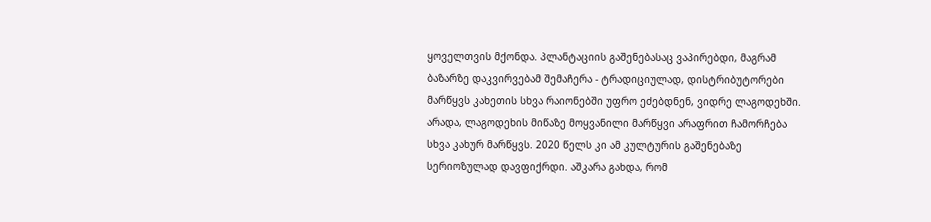ყოველთვის მქონდა. პლანტაციის გაშენებასაც ვაპირებდი, მაგრამ ბაზარზე დაკვირვებამ შემაჩერა - ტრადიციულად, დისტრიბუტორები მარწყვს კახეთის სხვა რაიონებში უფრო ეძებდნენ, ვიდრე ლაგოდეხში. არადა, ლაგოდეხის მიწაზე მოყვანილი მარწყვი არაფრით ჩამორჩება სხვა კახურ მარწყვს. 2020 წელს კი ამ კულტურის გაშენებაზე სერიოზულად დავფიქრდი. აშკარა გახდა, რომ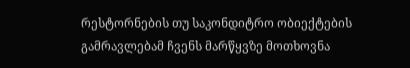რესტორნების თუ საკონდიტრო ობიექტების გამრავლებამ ჩვენს მარწყვზე მოთხოვნა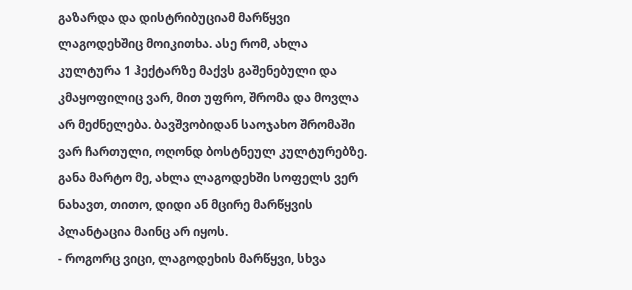გაზარდა და დისტრიბუციამ მარწყვი ლაგოდეხშიც მოიკითხა. ასე რომ, ახლა კულტურა 1 ჰექტარზე მაქვს გაშენებული და კმაყოფილიც ვარ, მით უფრო, შრომა და მოვლა არ მეძნელება. ბავშვობიდან საოჯახო შრომაში ვარ ჩართული, ოღონდ ბოსტნეულ კულტურებზე. განა მარტო მე, ახლა ლაგოდეხში სოფელს ვერ ნახავთ, თითო, დიდი ან მცირე მარწყვის პლანტაცია მაინც არ იყოს.
- როგორც ვიცი, ლაგოდეხის მარწყვი, სხვა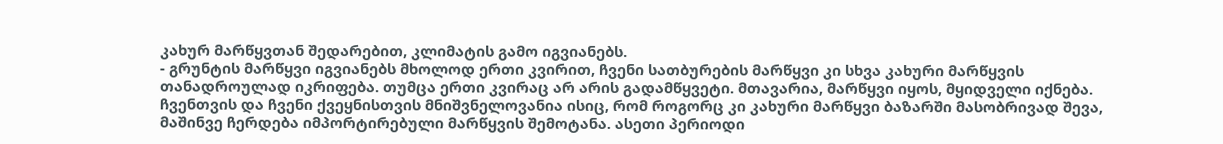კახურ მარწყვთან შედარებით, კლიმატის გამო იგვიანებს.
- გრუნტის მარწყვი იგვიანებს მხოლოდ ერთი კვირით, ჩვენი სათბურების მარწყვი კი სხვა კახური მარწყვის თანადროულად იკრიფება. თუმცა ერთი კვირაც არ არის გადამწყვეტი. მთავარია, მარწყვი იყოს, მყიდველი იქნება. ჩვენთვის და ჩვენი ქვეყნისთვის მნიშვნელოვანია ისიც, რომ როგორც კი კახური მარწყვი ბაზარში მასობრივად შევა, მაშინვე ჩერდება იმპორტირებული მარწყვის შემოტანა. ასეთი პერიოდი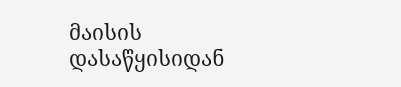მაისის დასაწყისიდან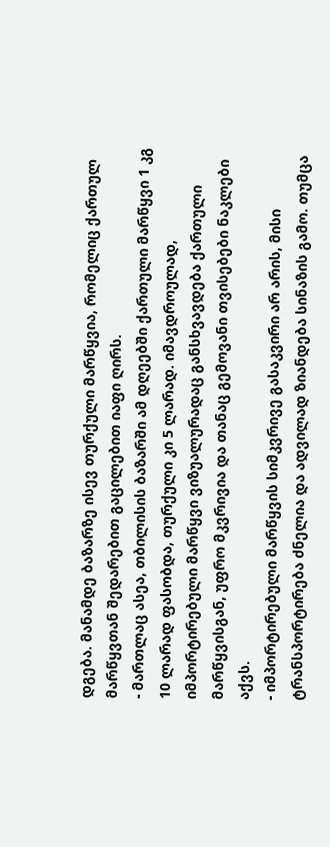დგება. მანამდე ბაზარზე ისევ თურქული მარწყვია, რომელიც ქართულ მარწყვთან შედარებით გაცილებით იაფი ღირს.
- მართლაც ასეა, თბილისის ბაზარში ამ დღეებში ქართული მარწყვი 1 კგ 10 ლარად ფასობდა, თურქული კი 5 ლარად. იმავდროულად, იმპორტირებული მარწყვი ვიზუალურადაც განსხვავდება ქართული მარწყვისგან, უფრო მკვრივია და თანაც გემოვანი თვისებები ნაკლები აქვს.
- იმპორტირებული მარწყვის სიმკვრივე გასაკვირი არ არის, მისი ტრანსპორტირება ძნელია და ადვილად ზიანდება სინაზის გამო. თუმცა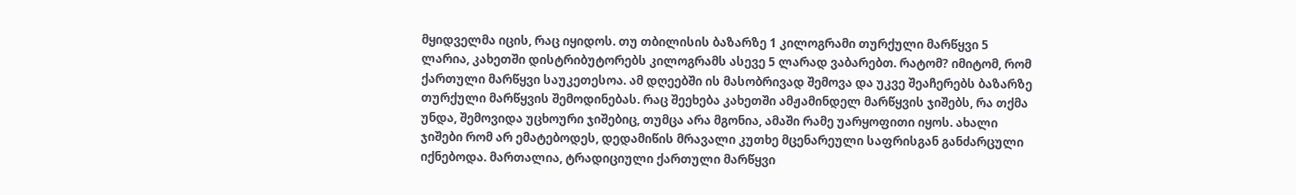მყიდველმა იცის, რაც იყიდოს. თუ თბილისის ბაზარზე 1 კილოგრამი თურქული მარწყვი 5 ლარია, კახეთში დისტრიბუტორებს კილოგრამს ასევე 5 ლარად ვაბარებთ. რატომ? იმიტომ, რომ ქართული მარწყვი საუკეთესოა. ამ დღეებში ის მასობრივად შემოვა და უკვე შეაჩერებს ბაზარზე თურქული მარწყვის შემოდინებას. რაც შეეხება კახეთში ამჟამინდელ მარწყვის ჯიშებს, რა თქმა უნდა, შემოვიდა უცხოური ჯიშებიც, თუმცა არა მგონია, ამაში რამე უარყოფითი იყოს. ახალი ჯიშები რომ არ ემატებოდეს, დედამიწის მრავალი კუთხე მცენარეული საფრისგან განძარცული იქნებოდა. მართალია, ტრადიციული ქართული მარწყვი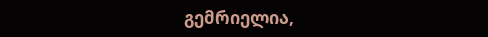გემრიელია,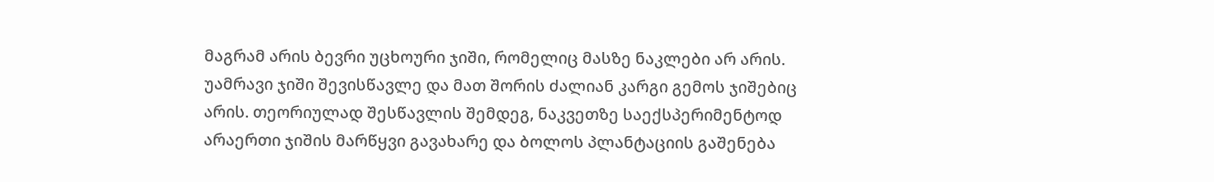მაგრამ არის ბევრი უცხოური ჯიში, რომელიც მასზე ნაკლები არ არის. უამრავი ჯიში შევისწავლე და მათ შორის ძალიან კარგი გემოს ჯიშებიც არის. თეორიულად შესწავლის შემდეგ, ნაკვეთზე საექსპერიმენტოდ არაერთი ჯიშის მარწყვი გავახარე და ბოლოს პლანტაციის გაშენება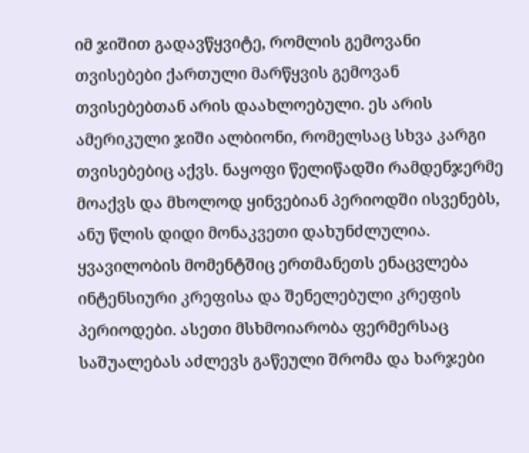იმ ჯიშით გადავწყვიტე, რომლის გემოვანი თვისებები ქართული მარწყვის გემოვან თვისებებთან არის დაახლოებული. ეს არის ამერიკული ჯიში ალბიონი, რომელსაც სხვა კარგი თვისებებიც აქვს. ნაყოფი წელიწადში რამდენჯერმე მოაქვს და მხოლოდ ყინვებიან პერიოდში ისვენებს, ანუ წლის დიდი მონაკვეთი დახუნძლულია. ყვავილობის მომენტშიც ერთმანეთს ენაცვლება ინტენსიური კრეფისა და შენელებული კრეფის პერიოდები. ასეთი მსხმოიარობა ფერმერსაც საშუალებას აძლევს გაწეული შრომა და ხარჯები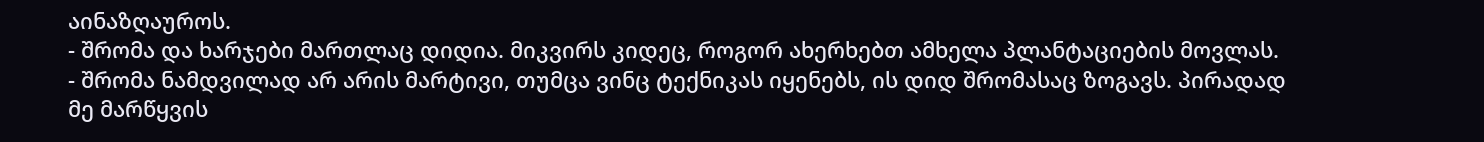აინაზღაუროს.
- შრომა და ხარჯები მართლაც დიდია. მიკვირს კიდეც, როგორ ახერხებთ ამხელა პლანტაციების მოვლას.
- შრომა ნამდვილად არ არის მარტივი, თუმცა ვინც ტექნიკას იყენებს, ის დიდ შრომასაც ზოგავს. პირადად მე მარწყვის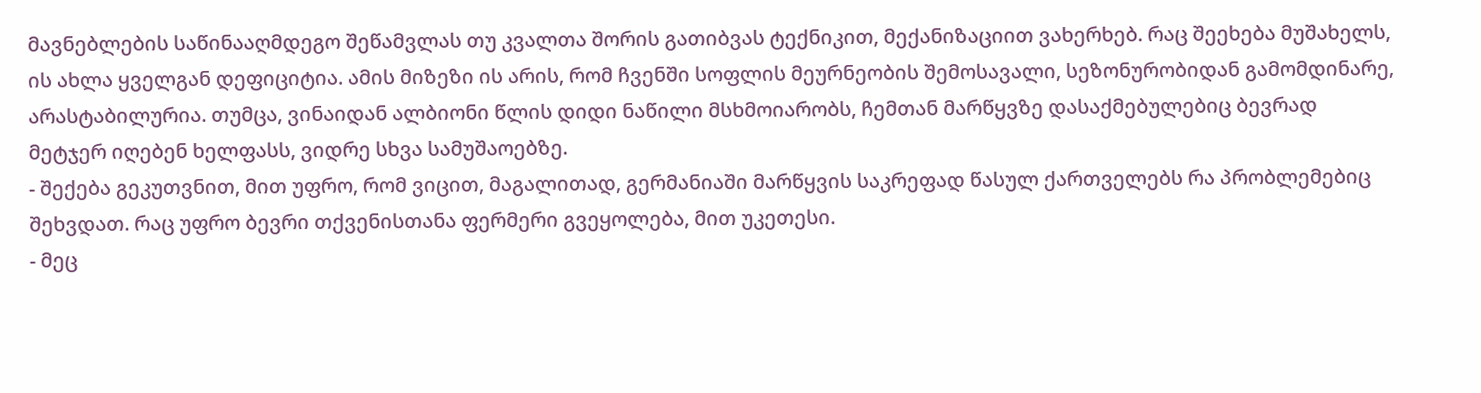მავნებლების საწინააღმდეგო შეწამვლას თუ კვალთა შორის გათიბვას ტექნიკით, მექანიზაციით ვახერხებ. რაც შეეხება მუშახელს, ის ახლა ყველგან დეფიციტია. ამის მიზეზი ის არის, რომ ჩვენში სოფლის მეურნეობის შემოსავალი, სეზონურობიდან გამომდინარე, არასტაბილურია. თუმცა, ვინაიდან ალბიონი წლის დიდი ნაწილი მსხმოიარობს, ჩემთან მარწყვზე დასაქმებულებიც ბევრად მეტჯერ იღებენ ხელფასს, ვიდრე სხვა სამუშაოებზე.
- შექება გეკუთვნით, მით უფრო, რომ ვიცით, მაგალითად, გერმანიაში მარწყვის საკრეფად წასულ ქართველებს რა პრობლემებიც შეხვდათ. რაც უფრო ბევრი თქვენისთანა ფერმერი გვეყოლება, მით უკეთესი.
- მეც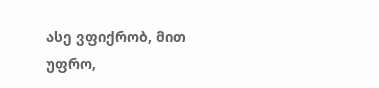ასე ვფიქრობ, მით უფრო,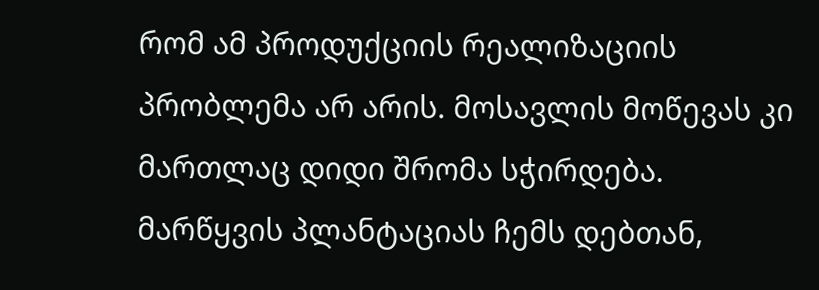რომ ამ პროდუქციის რეალიზაციის პრობლემა არ არის. მოსავლის მოწევას კი მართლაც დიდი შრომა სჭირდება. მარწყვის პლანტაციას ჩემს დებთან,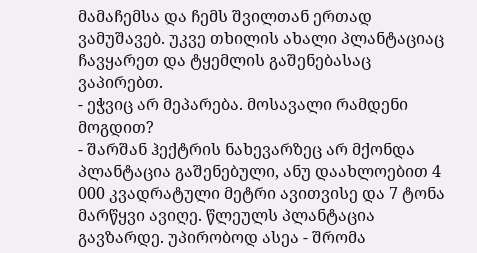მამაჩემსა და ჩემს შვილთან ერთად ვამუშავებ. უკვე თხილის ახალი პლანტაციაც ჩავყარეთ და ტყემლის გაშენებასაც ვაპირებთ.
- ეჭვიც არ მეპარება. მოსავალი რამდენი მოგდით?
- შარშან ჰექტრის ნახევარზეც არ მქონდა პლანტაცია გაშენებული, ანუ დაახლოებით 4 000 კვადრატული მეტრი ავითვისე და 7 ტონა მარწყვი ავიღე. წლეულს პლანტაცია გავზარდე. უპირობოდ ასეა - შრომა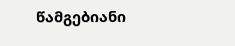წამგებიანი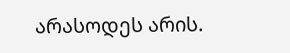არასოდეს არის.